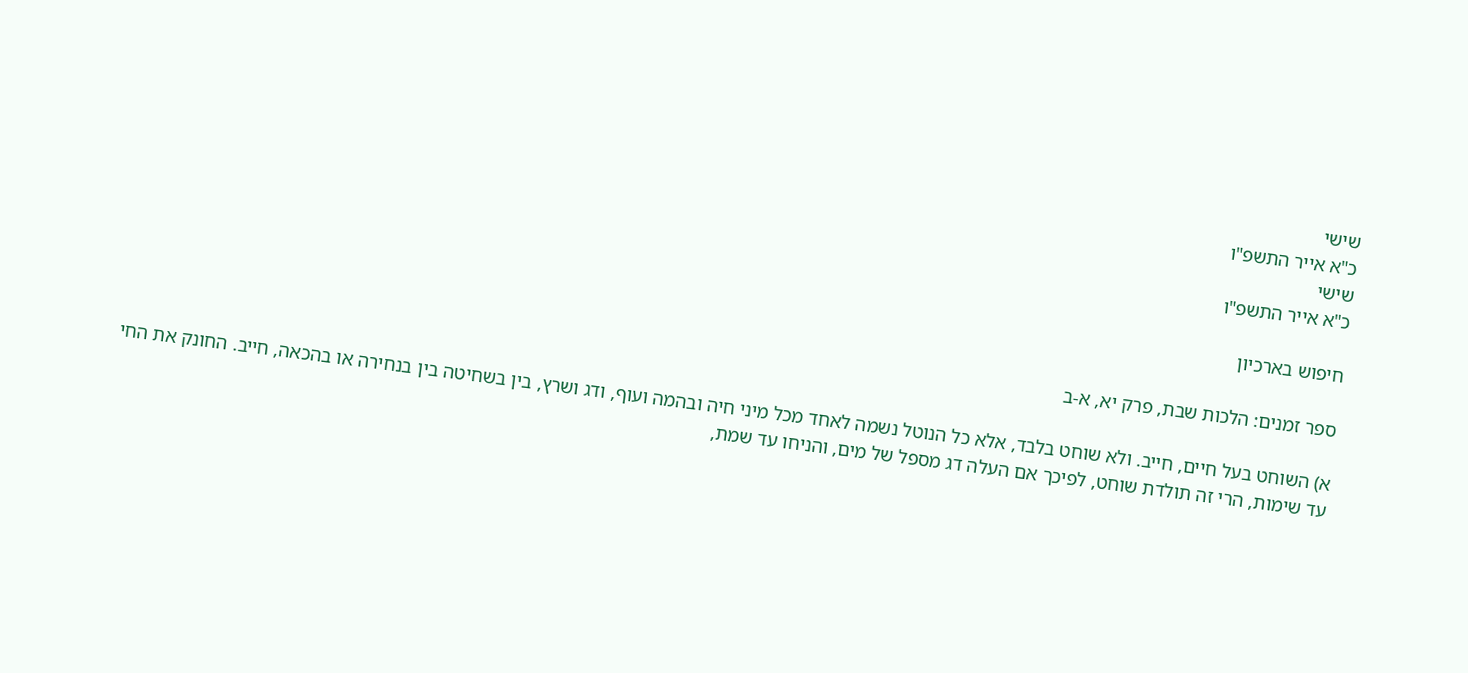שישי
כ"א אייר התשפ"ו
שישי
כ"א אייר התשפ"ו

חיפוש בארכיון

ספר זמנים: הלכות שבת, פרק יא, א-ב

א) השוחט בעל חיים, חייב. ולא שוחט בלבד, אלא כל הנוטל נשמה לאחד מכל מיני חיה ובהמה ועוף, ודג ושרץ, בין בשחיטה בין בנחירה או בהכאה, חייב. החונק את החי עד שימות, הרי זה תולדת שוחט, לפיכך אם העלה דג מספל של מים, והניחו עד שמת,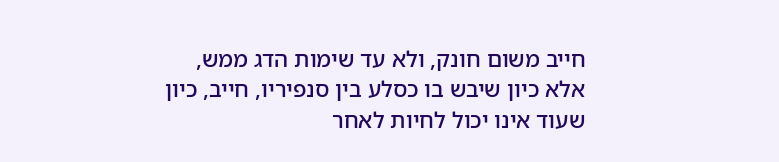חייב משום חונק, ולא עד שימות הדג ממש, אלא כיון שיבש בו כסלע בין סנפיריו, חייב, כיון שעוד אינו יכול לחיות לאחר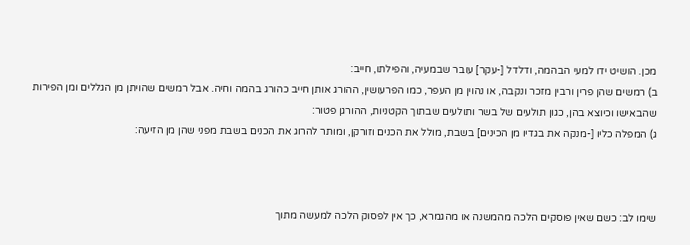מכן. הושיט ידו למעי הבהמה, ודלדל [-עקר] עובר שבמעיה, והפילתו, חייב:
ב) רמשים שהן פרין ורבין מזכר ונקבה, או נהוין מן העפר, כמו הפרעושין, ההורג אותן חייב כהורג בהמה וחיה. אבל רמשים שהויתן מן הגללים ומן הפירות שהבאישו וכיוצא בהן, כגון תולעים של בשר ותולעים שבתוך הקטניות, ההורגן פטור:
ג) המפלה כליו [-מנקה את בגדיו מן הכינים] בשבת, מולל את הכנים וזורקן, ומותר להרוג את הכנים בשבת מפני שהן מן הזיעה:



שימו לב: כשם שאין פוסקים הלכה מהמשנה או מהגמרא, כך אין לפסוק הלכה למעשה מתוך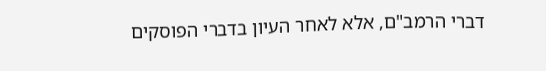דברי הרמב"ם, אלא לאחר העיון בדברי הפוסקים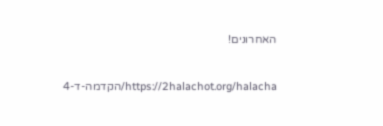האחרונים!

https://2halachot.org/halacha/הקדמה-ד-4